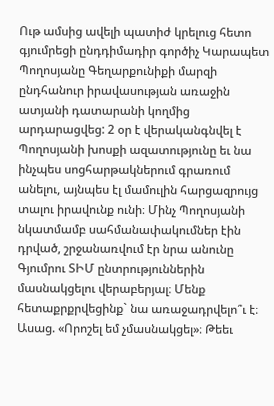Ութ ամսից ավելի պատիժ կրելուց հետո գյումրեցի ընդդիմադիր գործիչ Կարապետ Պողոսյանը Գեղարքունիքի մարզի ընդհանուր իրավասության առաջին ատյանի դատարանի կողմից արդարացվեց: 2 օր է վերականգնվել է Պողոսյանի խոսքի ազատությունը եւ նա ինչպես սոցհարթակներում գրառում անելու, այնպես էլ մամուլին հարցազրույց տալու իրավունք ունի։ Մինչ Պողոսյանի նկատմամբ սահմանափակումներ էին դրված, շրջանառվում էր նրա անունը Գյումրու ՏԻՄ ընտրություններին մասնակցելու վերաբերյալ։ Մենք հետաքրքրվեցինք` նա առաջադրվելո՞ւ է։ Ասաց. «Որոշել եմ չմասնակցել»։ Թեեւ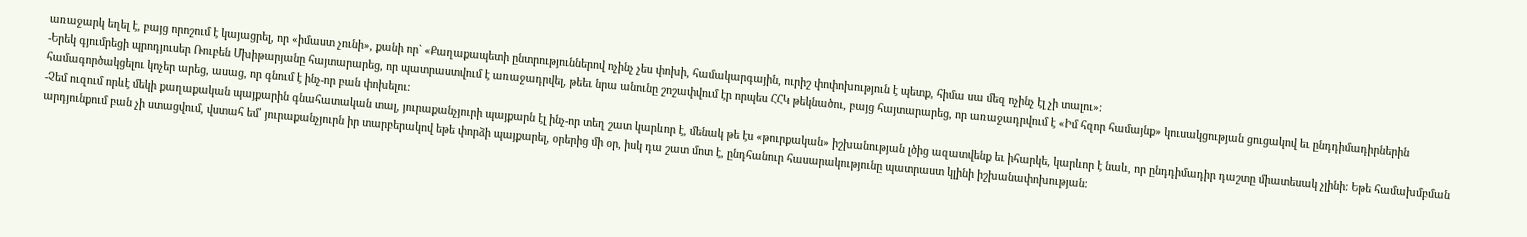առաջարկ եղել է, բայց որոշում է կայացրել, որ «իմաստ չունի», քանի որ` «Քաղաքապետի ընտրություններով ոչինչ չես փոխի, համակարգային, ուրիշ փոփոխություն է պետք, հիմա սա մեզ ոչինչ էլ չի տալու»։
-Երեկ գյումրեցի պրոդյուսեր Ռուբեն Մխիթարյանը հայտարարեց, որ պատրաստվում է առաջադրվել, թեեւ նրա անունը շոշափվում էր որպես ՀՀԿ թեկնածու, բայց հայտարարեց, որ առաջադրվում է «Իմ հզոր համայնք» կուսակցության ցուցակով եւ ընդդիմադիրներին համագործակցելու կոչեր արեց, ասաց, որ գնում է ինչ-որ բան փոխելու։
-Չեմ ուզում որևէ մեկի քաղաքական պայքարին գնահատական տալ, յուրաքանչյուրի պայքարն էլ ինչ-որ տեղ շատ կարևոր է, մենակ թե էս «թուրքական» իշխանության լծից ազատվենք եւ իհարկե, կարևոր է նաև, որ ընդդիմադիր դաշտը միատեսակ չլինի։ Եթե համախմբման արդյունքում բան չի ստացվում, վստահ եմ՝ յուրաքանչյուրն իր տարբերակով եթե փորձի պայքարել, օրերից մի օր, իսկ դա շատ մոտ է, ընդհանուր հասարակությունը պատրաստ կլինի իշխանափոխության։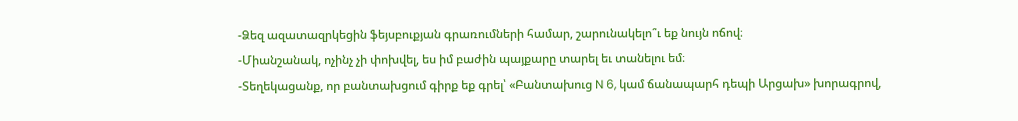-Ձեզ ազատազրկեցին ֆեյսբուքյան գրառումների համար, շարունակելո՞ւ եք նույն ոճով։
-Միանշանակ, ոչինչ չի փոխվել, ես իմ բաժին պայքարը տարել եւ տանելու եմ։
-Տեղեկացանք, որ բանտախցում գիրք եք գրել՝ «Բանտախուց N 6, կամ ճանապարհ դեպի Արցախ» խորագրով,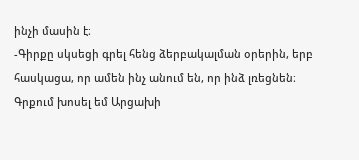ինչի մասին է։
-Գիրքը սկսեցի գրել հենց ձերբակալման օրերին, երբ հասկացա, որ ամեն ինչ անում են, որ ինձ լռեցնեն։ Գրքում խոսել եմ Արցախի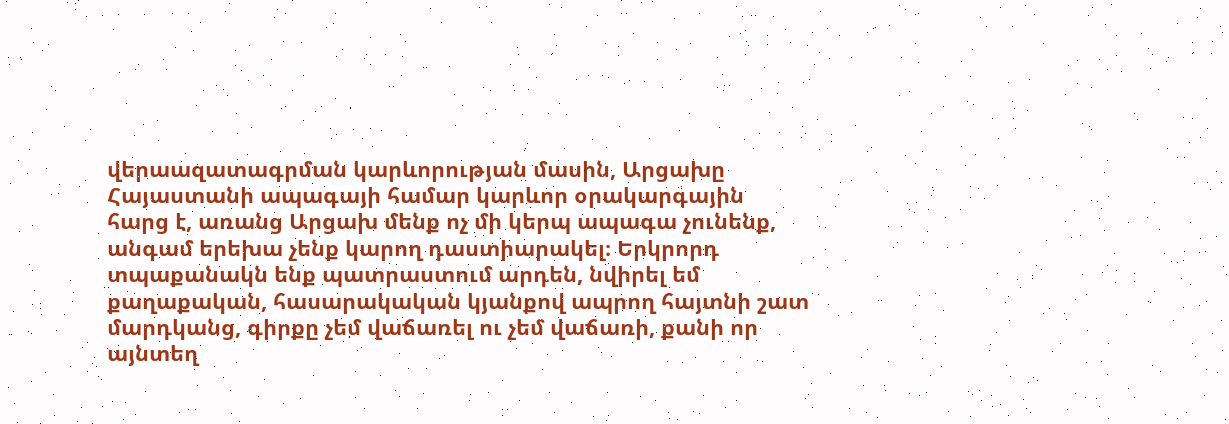վերաազատագրման կարևորության մասին, Արցախը Հայաստանի ապագայի համար կարևոր օրակարգային հարց է, առանց Արցախ մենք ոչ մի կերպ ապագա չունենք, անգամ երեխա չենք կարող դաստիարակել։ Երկրորդ տպաքանակն ենք պատրաստում արդեն, նվիրել եմ քաղաքական, հասարակական կյանքով ապրող հայտնի շատ մարդկանց, գիրքը չեմ վաճառել ու չեմ վաճառի, քանի որ այնտեղ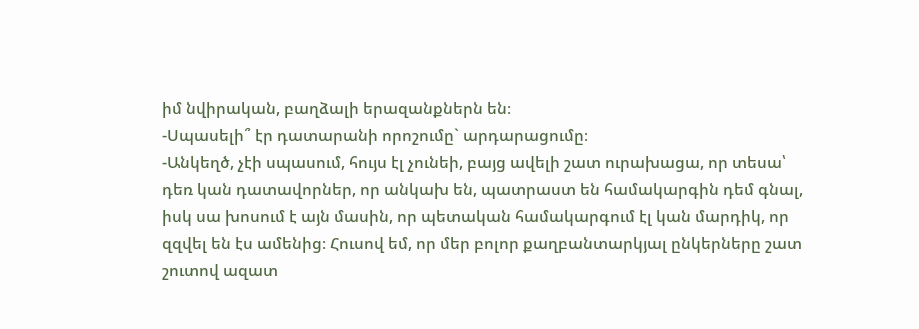իմ նվիրական, բաղձալի երազանքներն են։
-Սպասելի՞ էր դատարանի որոշումը` արդարացումը։
-Անկեղծ, չէի սպասում, հույս էլ չունեի, բայց ավելի շատ ուրախացա, որ տեսա՝ դեռ կան դատավորներ, որ անկախ են, պատրաստ են համակարգին դեմ գնալ, իսկ սա խոսում է այն մասին, որ պետական համակարգում էլ կան մարդիկ, որ զզվել են էս ամենից։ Հուսով եմ, որ մեր բոլոր քաղբանտարկյալ ընկերները շատ շուտով ազատ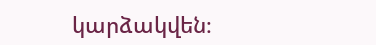կարձակվեն։